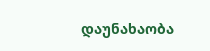დაუნახაობა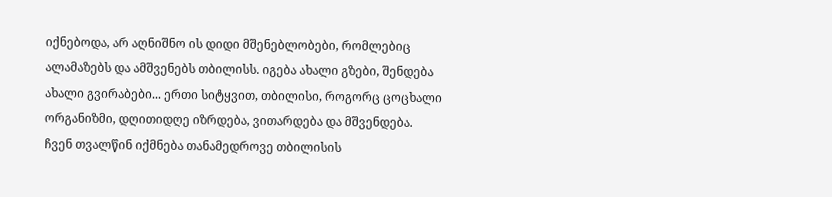იქნებოდა, არ აღნიშნო ის დიდი მშენებლობები, რომლებიც ალამაზებს და ამშვენებს თბილისს. იგება ახალი გზები, შენდება ახალი გვირაბები... ერთი სიტყვით, თბილისი, როგორც ცოცხალი ორგანიზმი, დღითიდღე იზრდება, ვითარდება და მშვენდება. ჩვენ თვალწინ იქმნება თანამედროვე თბილისის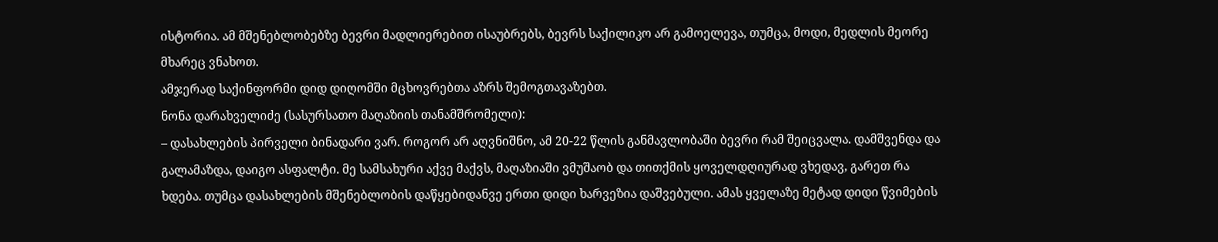ისტორია. ამ მშენებლობებზე ბევრი მადლიერებით ისაუბრებს, ბევრს საქილიკო არ გამოელევა, თუმცა, მოდი, მედლის მეორე მხარეც ვნახოთ.
ამჯერად საქინფორმი დიდ დიღომში მცხოვრებთა აზრს შემოგთავაზებთ.
ნონა დარახველიძე (სასურსათო მაღაზიის თანამშრომელი):
– დასახლების პირველი ბინადარი ვარ. როგორ არ აღვნიშნო, ამ 20-22 წლის განმავლობაში ბევრი რამ შეიცვალა. დამშვენდა და გალამაზდა, დაიგო ასფალტი. მე სამსახური აქვე მაქვს, მაღაზიაში ვმუშაობ და თითქმის ყოველდღიურად ვხედავ, გარეთ რა ხდება. თუმცა დასახლების მშენებლობის დაწყებიდანვე ერთი დიდი ხარვეზია დაშვებული. ამას ყველაზე მეტად დიდი წვიმების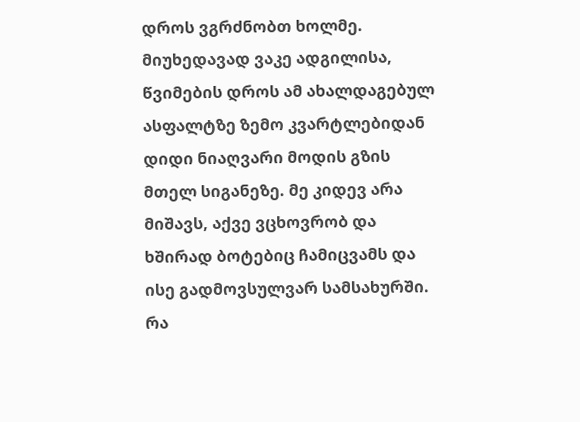დროს ვგრძნობთ ხოლმე. მიუხედავად ვაკე ადგილისა, წვიმების დროს ამ ახალდაგებულ ასფალტზე ზემო კვარტლებიდან დიდი ნიაღვარი მოდის გზის მთელ სიგანეზე. მე კიდევ არა მიშავს, აქვე ვცხოვრობ და ხშირად ბოტებიც ჩამიცვამს და ისე გადმოვსულვარ სამსახურში. რა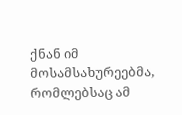ქნან იმ მოსამსახურეებმა, რომლებსაც ამ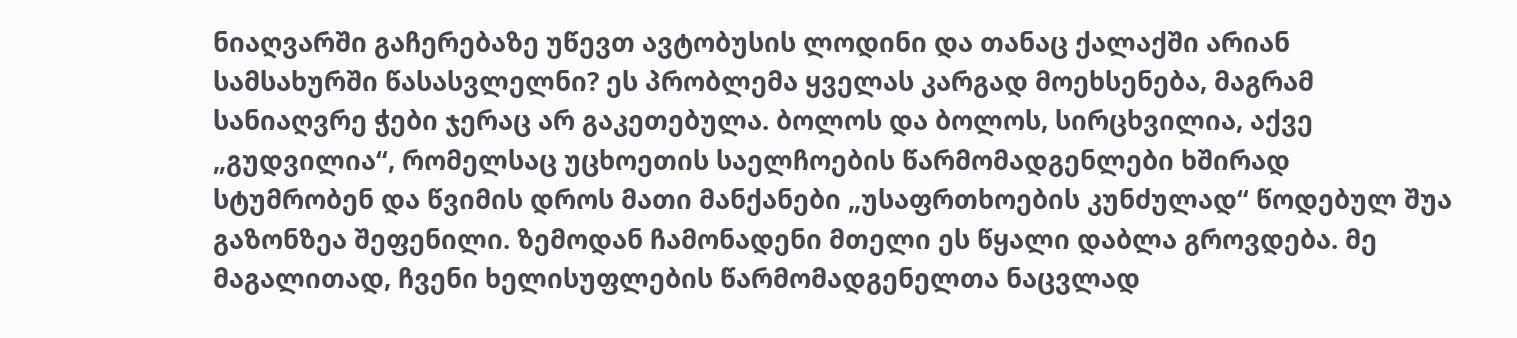ნიაღვარში გაჩერებაზე უწევთ ავტობუსის ლოდინი და თანაც ქალაქში არიან სამსახურში წასასვლელნი? ეს პრობლემა ყველას კარგად მოეხსენება, მაგრამ სანიაღვრე ჭები ჯერაც არ გაკეთებულა. ბოლოს და ბოლოს, სირცხვილია, აქვე „გუდვილია“, რომელსაც უცხოეთის საელჩოების წარმომადგენლები ხშირად სტუმრობენ და წვიმის დროს მათი მანქანები „უსაფრთხოების კუნძულად“ წოდებულ შუა გაზონზეა შეფენილი. ზემოდან ჩამონადენი მთელი ეს წყალი დაბლა გროვდება. მე მაგალითად, ჩვენი ხელისუფლების წარმომადგენელთა ნაცვლად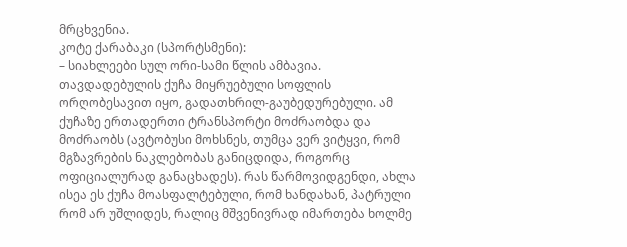მრცხვენია.
კოტე ქარაბაკი (სპორტსმენი):
– სიახლეები სულ ორი-სამი წლის ამბავია. თავდადებულის ქუჩა მიყრუებული სოფლის ორღობესავით იყო, გადათხრილ-გაუბედურებული. ამ ქუჩაზე ერთადერთი ტრანსპორტი მოძრაობდა და მოძრაობს (ავტობუსი მოხსნეს, თუმცა ვერ ვიტყვი, რომ მგზავრების ნაკლებობას განიცდიდა, როგორც ოფიციალურად განაცხადეს). რას წარმოვიდგენდი, ახლა ისეა ეს ქუჩა მოასფალტებული, რომ ხანდახან, პატრული რომ არ უშლიდეს, რალიც მშვენივრად იმართება ხოლმე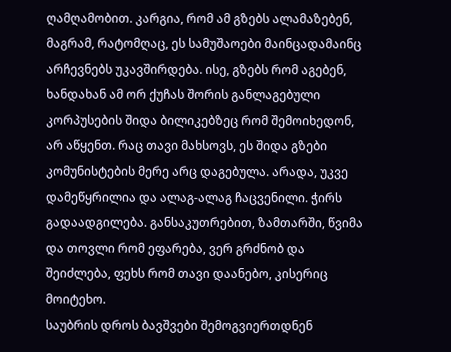ღამღამობით. კარგია, რომ ამ გზებს ალამაზებენ, მაგრამ, რატომღაც, ეს სამუშაოები მაინცადამაინც არჩევნებს უკავშირდება. ისე, გზებს რომ აგებენ, ხანდახან ამ ორ ქუჩას შორის განლაგებული კორპუსების შიდა ბილიკებზეც რომ შემოიხედონ, არ აწყენთ. რაც თავი მახსოვს, ეს შიდა გზები კომუნისტების მერე არც დაგებულა. არადა, უკვე დამეწყრილია და ალაგ-ალაგ ჩაცვენილი. ჭირს გადაადგილება. განსაკუთრებით, ზამთარში, წვიმა და თოვლი რომ ეფარება, ვერ გრძნობ და შეიძლება, ფეხს რომ თავი დაანებო, კისერიც მოიტეხო.
საუბრის დროს ბავშვები შემოგვიერთდნენ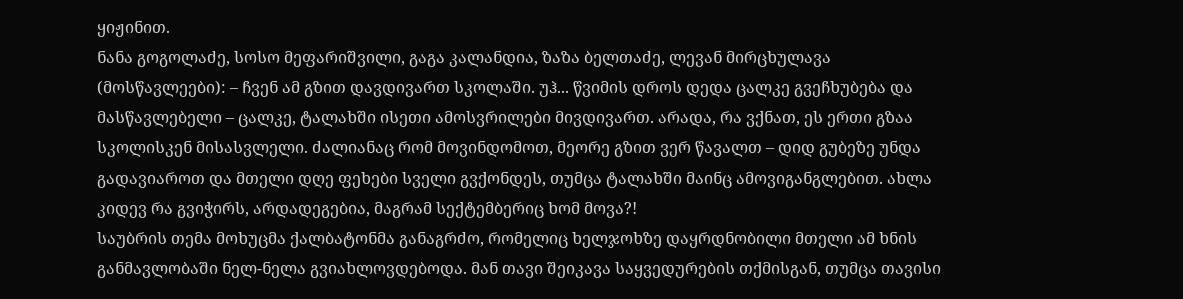ყიჟინით.
ნანა გოგოლაძე, სოსო მეფარიშვილი, გაგა კალანდია, ზაზა ბელთაძე, ლევან მირცხულავა (მოსწავლეები): – ჩვენ ამ გზით დავდივართ სკოლაში. უჰ... წვიმის დროს დედა ცალკე გვეჩხუბება და მასწავლებელი – ცალკე, ტალახში ისეთი ამოსვრილები მივდივართ. არადა, რა ვქნათ, ეს ერთი გზაა სკოლისკენ მისასვლელი. ძალიანაც რომ მოვინდომოთ, მეორე გზით ვერ წავალთ – დიდ გუბეზე უნდა გადავიაროთ და მთელი დღე ფეხები სველი გვქონდეს, თუმცა ტალახში მაინც ამოვიგანგლებით. ახლა კიდევ რა გვიჭირს, არდადეგებია, მაგრამ სექტემბერიც ხომ მოვა?!
საუბრის თემა მოხუცმა ქალბატონმა განაგრძო, რომელიც ხელჯოხზე დაყრდნობილი მთელი ამ ხნის განმავლობაში ნელ-ნელა გვიახლოვდებოდა. მან თავი შეიკავა საყვედურების თქმისგან, თუმცა თავისი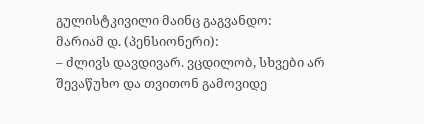გულისტკივილი მაინც გაგვანდო:
მარიამ დ. (პენსიონერი):
– ძლივს დავდივარ. ვცდილობ, სხვები არ შევაწუხო და თვითონ გამოვიდე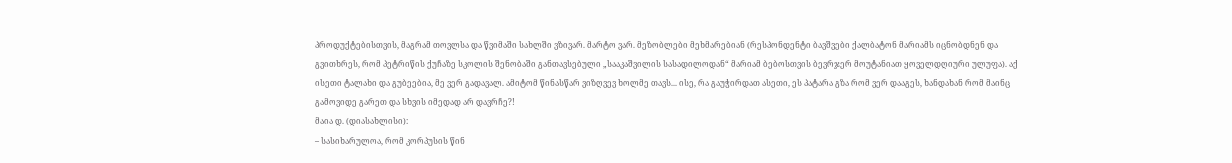პროდუქტებისთვის, მაგრამ თოვლსა და წვიმაში სახლში ვზივარ. მარტო ვარ. მეზობლები მეხმარებიან (რესპონდენტი ბავშვები ქალბატონ მარიამს იცნობდნენ და გვითხრეს, რომ პეტრიწის ქუჩაზე სკოლის შენობაში განთავსებული „სააკაშვილის სასადილოდან“ მარიამ ბებოსთვის ბევრჯერ მოუტანიათ ყოველდღიური ულუფა). აქ ისეთი ტალახი და გუბეებია, მე ვერ გადავალ. ამიტომ წინასწარ ვიზღვევ ხოლმე თავს... ისე, რა გაუჭირდათ ასეთი, ეს პატარა გზა რომ ვერ დააგეს, ხანდახან რომ მაინც გამოვიდე გარეთ და სხვის იმედად არ დავრჩე?!
მაია დ. (დიასახლისი):
– სასიხარულოა, რომ კორპუსის წინ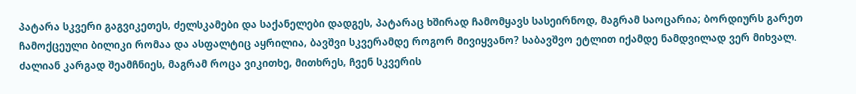პატარა სკვერი გაგვიკეთეს, ძელსკამები და საქანელები დადგეს, პატარაც ხშირად ჩამომყავს სასეირნოდ, მაგრამ საოცარია; ბორდიურს გარეთ ჩამოქცეული ბილიკი რომაა და ასფალტიც აყრილია, ბავშვი სკვერამდე როგორ მივიყვანო? საბავშვო ეტლით იქამდე ნამდვილად ვერ მიხვალ. ძალიან კარგად შეამჩნიეს, მაგრამ როცა ვიკითხე, მითხრეს, ჩვენ სკვერის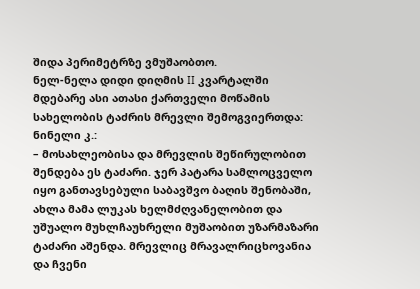შიდა პერიმეტრზე ვმუშაობთო.
ნელ-ნელა დიდი დიღმის II კვარტალში მდებარე ასი ათასი ქართველი მოწამის სახელობის ტაძრის მრევლი შემოგვიერთდა:
ნინელი კ.:
– მოსახლეობისა და მრევლის შეწირულობით შენდება ეს ტაძარი. ჯერ პატარა სამლოცველო იყო განთავსებული საბავშვო ბაღის შენობაში, ახლა მამა ლუკას ხელმძღვანელობით და უშუალო მუხლჩაუხრელი მუშაობით უზარმაზარი ტაძარი აშენდა. მრევლიც მრავალრიცხოვანია და ჩვენი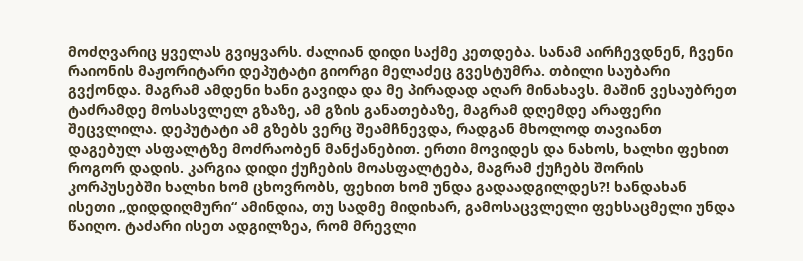მოძღვარიც ყველას გვიყვარს. ძალიან დიდი საქმე კეთდება. სანამ აირჩევდნენ, ჩვენი რაიონის მაჟორიტარი დეპუტატი გიორგი მელაძეც გვესტუმრა. თბილი საუბარი გვქონდა. მაგრამ ამდენი ხანი გავიდა და მე პირადად აღარ მინახავს. მაშინ ვესაუბრეთ ტაძრამდე მოსასვლელ გზაზე, ამ გზის განათებაზე, მაგრამ დღემდე არაფერი შეცვლილა. დეპუტატი ამ გზებს ვერც შეამჩნევდა, რადგან მხოლოდ თავიანთ დაგებულ ასფალტზე მოძრაობენ მანქანებით. ერთი მოვიდეს და ნახოს, ხალხი ფეხით როგორ დადის. კარგია დიდი ქუჩების მოასფალტება, მაგრამ ქუჩებს შორის კორპუსებში ხალხი ხომ ცხოვრობს, ფეხით ხომ უნდა გადაადგილდეს?! ხანდახან ისეთი „დიდდიღმური“ ამინდია, თუ სადმე მიდიხარ, გამოსაცვლელი ფეხსაცმელი უნდა წაიღო. ტაძარი ისეთ ადგილზეა, რომ მრევლი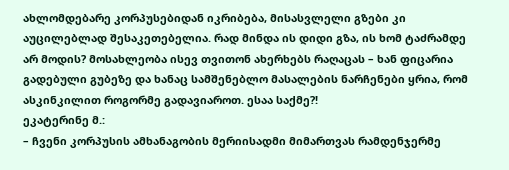ახლომდებარე კორპუსებიდან იკრიბება, მისასვლელი გზები კი აუცილებლად შესაკეთებელია. რად მინდა ის დიდი გზა, ის ხომ ტაძრამდე არ მოდის? მოსახლეობა ისევ თვითონ ახერხებს რაღაცას – ხან ფიცარია გადებული გუბეზე და ხანაც სამშენებლო მასალების ნარჩენები ყრია, რომ ასკინკილით როგორმე გადავიაროთ. ესაა საქმე?!
ეკატერინე მ.:
– ჩვენი კორპუსის ამხანაგობის მერიისადმი მიმართვას რამდენჯერმე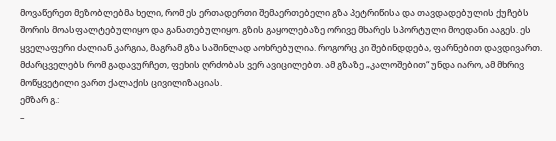მოვაწერეთ მეზობლებმა ხელი, რომ ეს ერთადერთი შემაერთებელი გზა პეტრიწისა და თავდადებულის ქუჩებს შორის მოასფალტებულიყო და განათებულიყო. გზის გაყოლებაზე ორივე მხარეს სპორტული მოედანი ააგეს. ეს ყველაფერი ძალიან კარგია, მაგრამ გზა საშინლად აოხრებულია. როგორც კი შებინდდება, ფარნებით დავდივართ. მძარცველებს რომ გადავურჩეთ, ფეხის ღრძობას ვერ ავიცილებთ. ამ გზაზე „კალოშებით“ უნდა იარო, ამ მხრივ მოწყვეტილი ვართ ქალაქის ცივილიზაციას.
ემზარ გ.:
–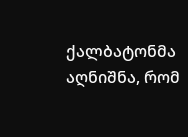ქალბატონმა აღნიშნა, რომ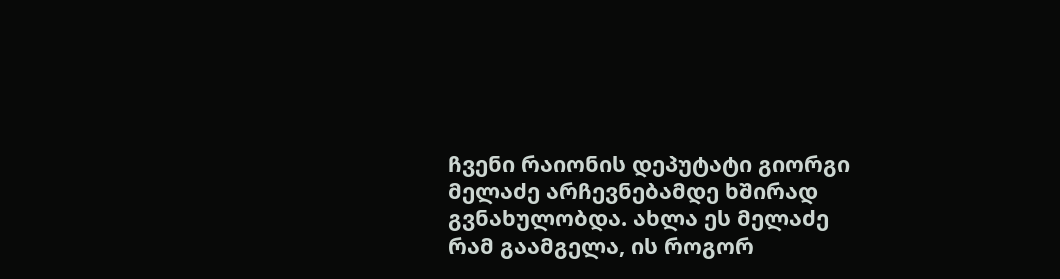ჩვენი რაიონის დეპუტატი გიორგი მელაძე არჩევნებამდე ხშირად გვნახულობდა. ახლა ეს მელაძე რამ გაამგელა, ის როგორ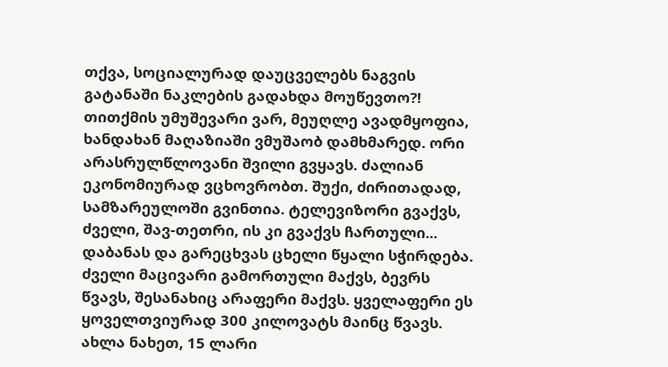თქვა, სოციალურად დაუცველებს ნაგვის გატანაში ნაკლების გადახდა მოუწევთო?! თითქმის უმუშევარი ვარ, მეუღლე ავადმყოფია, ხანდახან მაღაზიაში ვმუშაობ დამხმარედ. ორი არასრულწლოვანი შვილი გვყავს. ძალიან ეკონომიურად ვცხოვრობთ. შუქი, ძირითადად, სამზარეულოში გვინთია. ტელევიზორი გვაქვს, ძველი, შავ-თეთრი, ის კი გვაქვს ჩართული... დაბანას და გარეცხვას ცხელი წყალი სჭირდება. ძველი მაცივარი გამორთული მაქვს, ბევრს წვავს, შესანახიც არაფერი მაქვს. ყველაფერი ეს ყოველთვიურად 300 კილოვატს მაინც წვავს. ახლა ნახეთ, 15 ლარი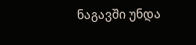ნაგავში უნდა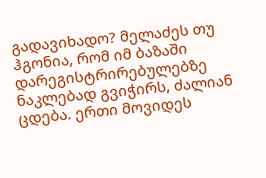გადავიხადო? მელაძეს თუ ჰგონია, რომ იმ ბაზაში დარეგისტრირებულებზე ნაკლებად გვიჭირს, ძალიან ცდება. ერთი მოვიდეს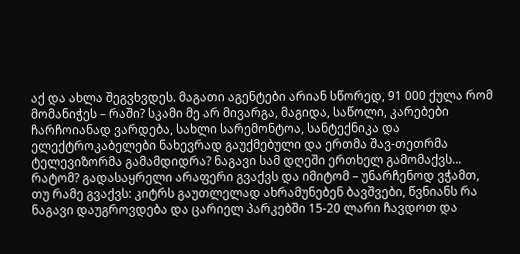აქ და ახლა შეგვხვდეს. მაგათი აგენტები არიან სწორედ, 91 000 ქულა რომ მომანიჭეს – რაში? სკამი მე არ მივარგა, მაგიდა, საწოლი, კარებები ჩარჩოიანად ვარდება, სახლი სარემონტოა, სანტექნიკა და ელექტროკაბელები ნახევრად გაუქმებული და ერთმა შავ-თეთრმა ტელევიზორმა გამამდიდრა? ნაგავი სამ დღეში ერთხელ გამომაქვს... რატომ? გადასაყრელი არაფერი გვაქვს და იმიტომ – უნარჩენოდ ვჭამთ, თუ რამე გვაქვს: კიტრს გაუთლელად ახრამუნებენ ბავშვები, წვნიანს რა ნაგავი დაუგროვდება და ცარიელ პარკებში 15-20 ლარი ჩავდოთ და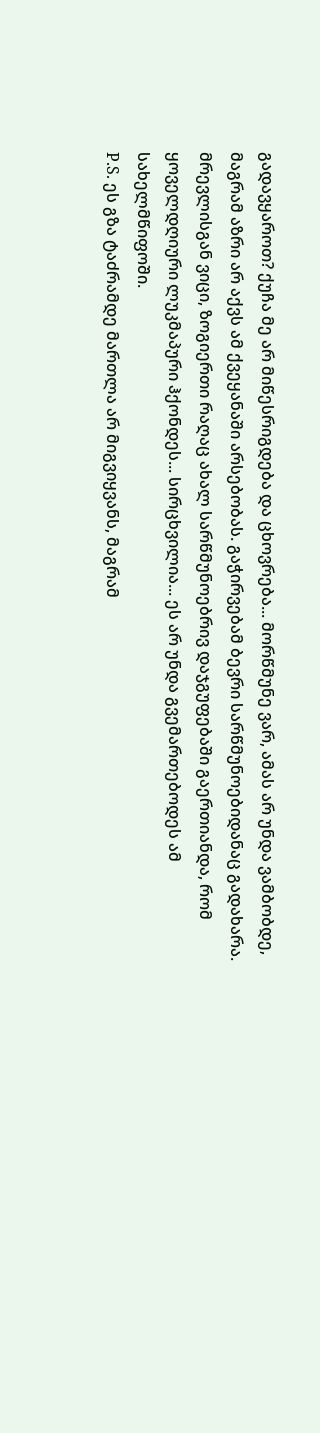გადავყაროთ? ქუჩა მე არ მიწესრიგდება და ცხოვრება... მორწმუნე ვარ, ამას არ უნდა ვამბობდე, მაგრამ აზრი არ აქვს ამ ქვეყანაში არსებობას. გაჭირვებამ ბევრი სარწმუნოებიდანაც გადახარა. მრევლისგან ვიცი, ზოგიერთი რაღაც ახალ სარწმუნოებრივ დაჯგუფებაში გაერთიანდა, რომ ყოველდღიური ლუკმაპური ჰქონდეს... სირცხვილია... ეს არ უნდა გვემართებოდეს ამ სახელმწიფოში.
P.S. ეს გზა ტაძრამდე მართლა არ მიგვიყვანს, მაგრამ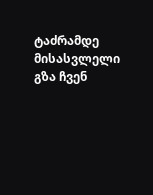ტაძრამდე მისასვლელი გზა ჩვენ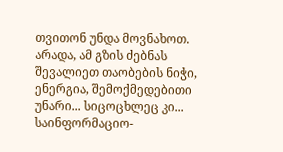თვითონ უნდა მოვნახოთ. არადა, ამ გზის ძებნას შევალიეთ თაობების ნიჭი, ენერგია, შემოქმედებითი უნარი... სიცოცხლეც კი...
საინფორმაციო-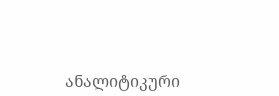ანალიტიკური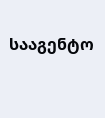სააგენტო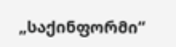„საქინფორმი“